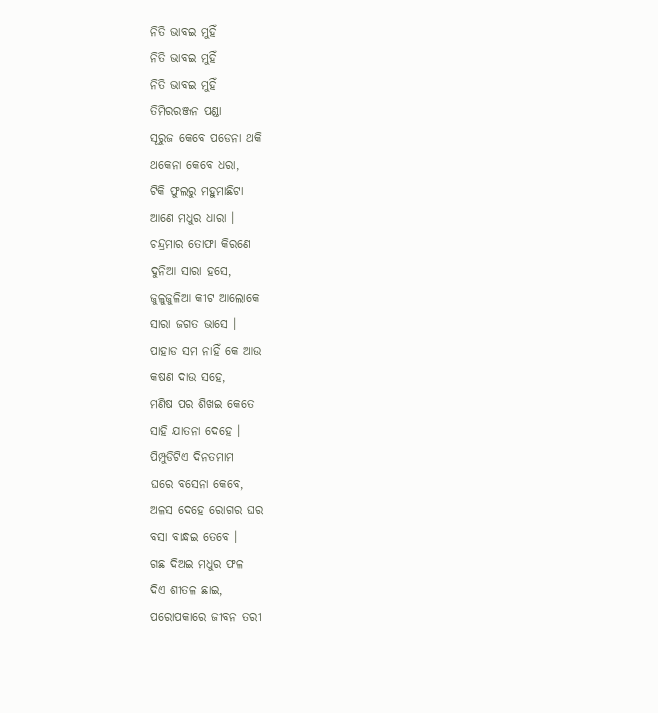ନିତି ଭାବଇ ମୁହିଁ
ନିତି ଭାବଇ ମୁହିଁ
ନିତି ଭାବଇ ମୁହିଁ
ତିମିରରଞ୍ଜନ ପଣ୍ଡା
ସୂରୁଜ କେବେ ପଡେନା ଥକି
ଥକେନା କେବେ ଧରା,
ଟିକି ଫୁଲରୁ ମହୁମାଛିଟା
ଆଣେ ମଧୁର ଧାରା ।
ଚନ୍ଦ୍ରମାର ତୋଫା କିରଣେ
ଦୁନିଆ ସାରା ହସେ,
ଜୁଳୁଜୁଳିଆ କୀଟ ଆଲୋକେ
ସାରା ଜଗତ ଭାସେ ।
ପାହାଡ ସମ ନାହିଁ କେ ଆଉ
କଷଣ ଦାଉ ସହେ,
ମଣିଷ ପର ଶିଖଇ କେତେ
ସାହି ଯାତନା ଦେହେ ।
ପିମ୍ପୁଡିଟିଏ ଦିନତମାମ
ଘରେ ବସେନା କେବେ,
ଅଳସ ଦେହେ ରୋଗର ଘର
ବସା ବାନ୍ଧଇ ତେବେ ।
ଗଛ ଦିଅଇ ମଧୁର ଫଳ
ଦିଏ ଶୀତଳ ଛାଇ,
ପରୋପକାରେ ଜୀବନ ତରୀ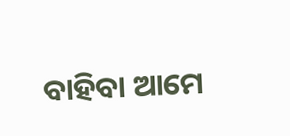ବାହିବା ଆମେ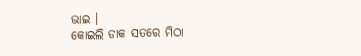ଭାଇ ।
କୋଇଲି ଡାକ ସତରେ ମିଠା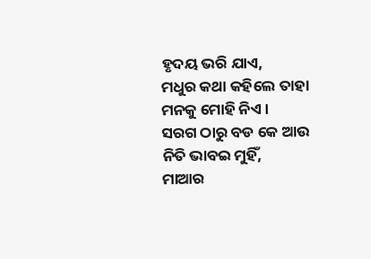ହୃଦୟ ଭରି ଯାଏ,
ମଧୁର କଥା କହିଲେ ତାହା
ମନକୁ ମୋହି ନିଏ ।
ସରଗ ଠାରୁ ବଡ କେ ଆଉ
ନିତି ଭାବଇ ମୁହିଁ,
ମାଆର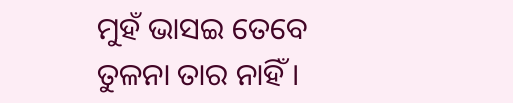ମୁହଁ ଭାସଇ ତେବେ
ତୁଳନା ତାର ନାହିଁ ।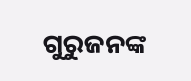ଗୁରୁଜନଙ୍କ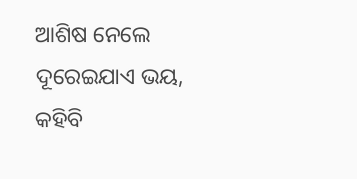ଆଶିଷ ନେଲେ
ଦୂରେଇଯାଏ ଭୟ,
କହିବି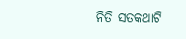ନିତି ସତକଥାଟି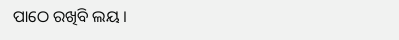ପାଠେ ରଖିବି ଲୟ ।